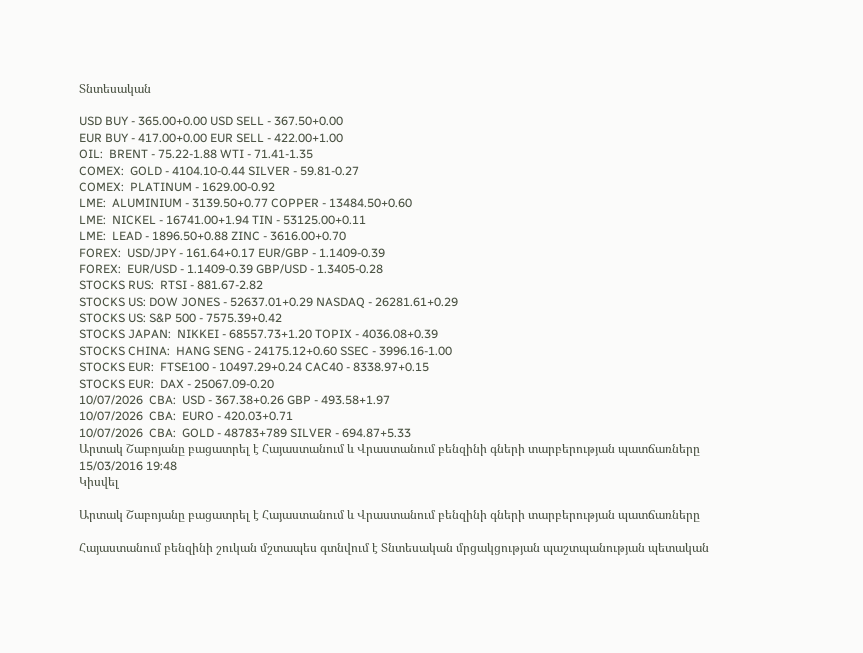Տնտեսական

USD BUY - 365.00+0.00 USD SELL - 367.50+0.00
EUR BUY - 417.00+0.00 EUR SELL - 422.00+1.00
OIL:  BRENT - 75.22-1.88 WTI - 71.41-1.35
COMEX:  GOLD - 4104.10-0.44 SILVER - 59.81-0.27
COMEX:  PLATINUM - 1629.00-0.92
LME:  ALUMINIUM - 3139.50+0.77 COPPER - 13484.50+0.60
LME:  NICKEL - 16741.00+1.94 TIN - 53125.00+0.11
LME:  LEAD - 1896.50+0.88 ZINC - 3616.00+0.70
FOREX:  USD/JPY - 161.64+0.17 EUR/GBP - 1.1409-0.39
FOREX:  EUR/USD - 1.1409-0.39 GBP/USD - 1.3405-0.28
STOCKS RUS:  RTSI - 881.67-2.82
STOCKS US: DOW JONES - 52637.01+0.29 NASDAQ - 26281.61+0.29
STOCKS US: S&P 500 - 7575.39+0.42
STOCKS JAPAN:  NIKKEI - 68557.73+1.20 TOPIX - 4036.08+0.39
STOCKS CHINA:  HANG SENG - 24175.12+0.60 SSEC - 3996.16-1.00
STOCKS EUR:  FTSE100 - 10497.29+0.24 CAC40 - 8338.97+0.15
STOCKS EUR:  DAX - 25067.09-0.20
10/07/2026  CBA:  USD - 367.38+0.26 GBP - 493.58+1.97
10/07/2026  CBA:  EURO - 420.03+0.71
10/07/2026  CBA:  GOLD - 48783+789 SILVER - 694.87+5.33
Արտակ Շաբոյանը բացատրել է Հայաստանում և Վրաստանում բենզինի գների տարբերության պատճառները
15/03/2016 19:48
Կիսվել

Արտակ Շաբոյանը բացատրել է Հայաստանում և Վրաստանում բենզինի գների տարբերության պատճառները

Հայաստանում բենզինի շուկան մշտապես գտնվում է Տնտեսական մրցակցության պաշտպանության պետական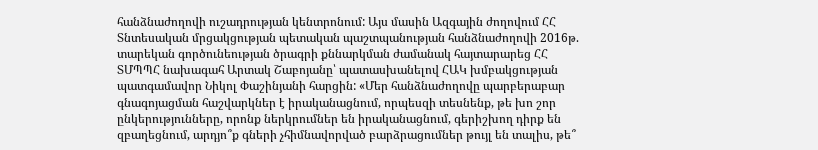հանձնաժողովի ուշադրության կենտրոնում: Այս մասին Ազգային ժողովում ՀՀ Տնտեսական մրցակցության պետական պաշտպանության հանձնաժողովի 2016թ. տարեկան գործունեության ծրագրի քննարկման ժամանակ հայտարարեց ՀՀ ՏՄՊՊՀ նախագահ Արտակ Շաբոյանը՝ պատասխանելով ՀԱԿ խմբակցության պատգամավոր Նիկոլ Փաշինյանի հարցին: «Մեր հանձնաժողովը պարբերաբար գնագոյացման հաշվարկներ է իրականացնում, որպեսզի տեսնենք, թե խո շոր ընկերությունները, որոնք ներկրումներ են իրականացնում, գերիշխող դիրք են զբաղեցնում, արդյո՞ք գների չհիմնավորված բարձրացումներ թույլ են տալիս, թե՞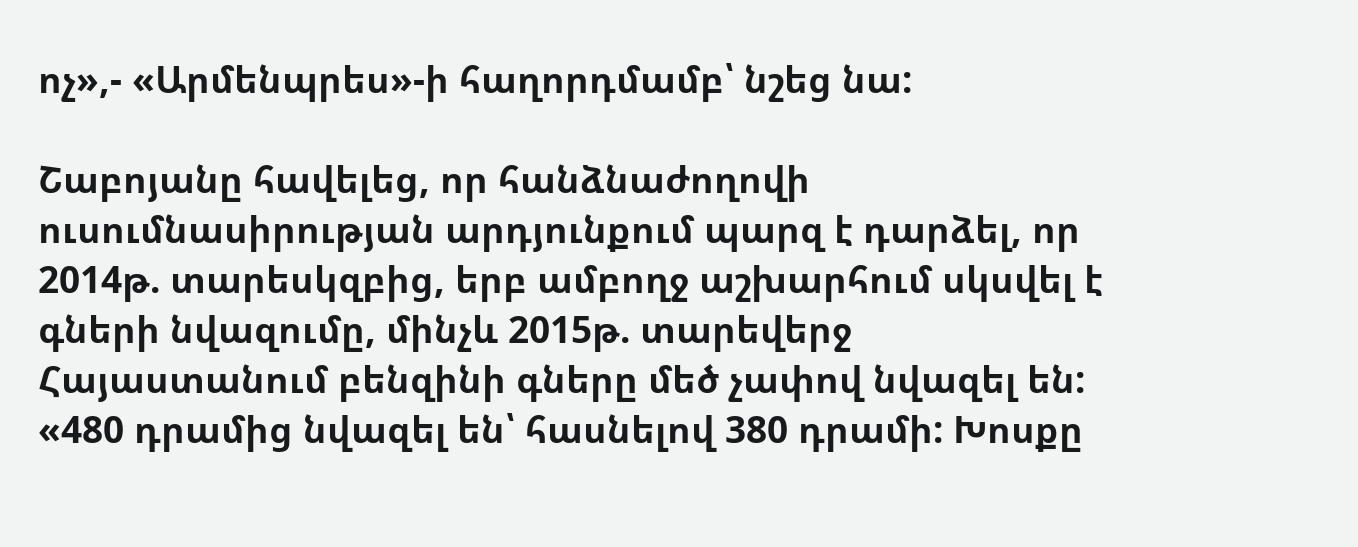ոչ»,- «Արմենպրես»-ի հաղորդմամբ՝ նշեց նա:

Շաբոյանը հավելեց, որ հանձնաժողովի ուսումնասիրության արդյունքում պարզ է դարձել, որ 2014թ. տարեսկզբից, երբ ամբողջ աշխարհում սկսվել է գների նվազումը, մինչև 2015թ. տարեվերջ Հայաստանում բենզինի գները մեծ չափով նվազել են: «480 դրամից նվազել են՝ հասնելով 380 դրամի: Խոսքը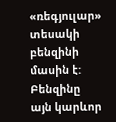«ռեգյուլար» տեսակի բենզինի մասին է: Բենզինը այն կարևոր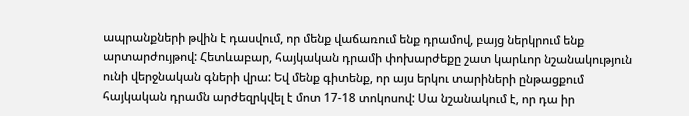ապրանքների թվին է դասվում, որ մենք վաճառում ենք դրամով, բայց ներկրում ենք արտարժույթով: Հետևաբար, հայկական դրամի փոխարժեքը շատ կարևոր նշանակություն ունի վերջնական գների վրա: Եվ մենք գիտենք, որ այս երկու տարիների ընթացքում հայկական դրամն արժեզրկվել է մոտ 17-18 տոկոսով: Սա նշանակում է, որ դա իր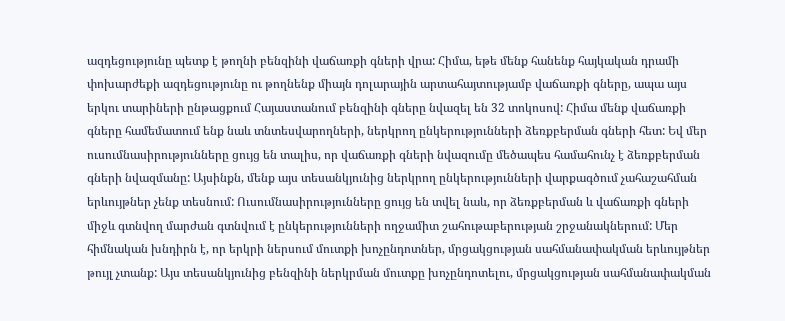ազդեցությունը պետք է թողնի բենզինի վաճառքի գների վրա: Հիմա, եթե մենք հանենք հայկական դրամի փոխարժեքի ազդեցությունը ու թողնենք միայն դոլարային արտահայտությամբ վաճառքի գները, ապա այս երկու տարիների ընթացքում Հայաստանում բենզինի գները նվազել են 32 տոկոսով: Հիմա մենք վաճառքի գները համեմատում ենք նաև տնտեսվարողների, ներկրող ընկերությունների ձեռքբերման գների հետ: Եվ մեր ուսումնասիրությունները ցույց են տալիս, որ վաճառքի գների նվազումը մեծապես համահունչ է ձեռքբերման գների նվազմանը: Այսինքն, մենք այս տեսանկյունից ներկրող ընկերությունների վարքագծում չահաշահման երևույթներ չենք տեսնում: Ուսումնասիրությունները ցույց են տվել նաև, որ ձեռքբերման և վաճառքի գների միջև գտնվող մարժան գտնվում է ընկերությունների ողջամիտ շահութաբերության շրջանակներում: Մեր հիմնական խնդիրն է, որ երկրի ներսում մուտքի խոչընդոտներ, մրցակցության սահմանափակման երևույթներ  թույլ չտանք: Այս տեսանկյունից բենզինի ներկրման մուտքը խոչընդոտելու, մրցակցության սահմանափակման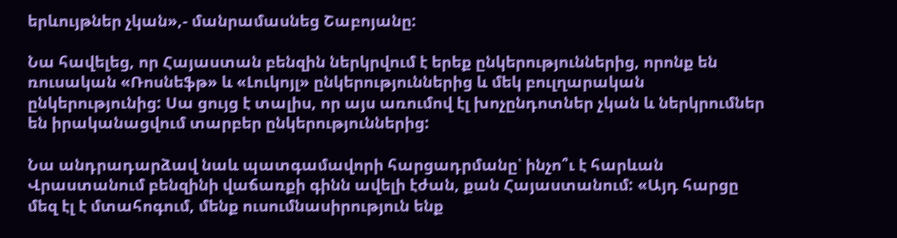երևույթներ չկան»,- մանրամասնեց Շաբոյանը:

Նա հավելեց, որ Հայաստան բենզին ներկրվում է երեք ընկերություններից, որոնք են ռուսական «Ռոսնեֆթ» և «Լուկոյլ» ընկերություններից և մեկ բուլղարական ընկերությունից: Սա ցույց է տալիս, որ այս առումով էլ խոչընդոտներ չկան և ներկրումներ են իրականացվում տարբեր ընկերություններից:

Նա անդրադարձավ նաև պատգամավորի հարցադրմանը՝ ինչո՞ւ է հարևան Վրաստանում բենզինի վաճառքի գինն ավելի էժան, քան Հայաստանում: «Այդ հարցը մեզ էլ է մտահոգում, մենք ուսումնասիրություն ենք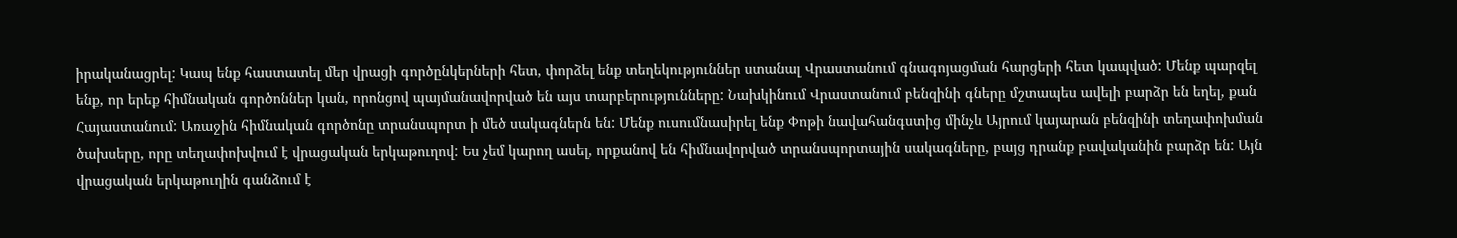իրականացրել: Կապ ենք հաստատել մեր վրացի գործընկերների հետ, փորձել ենք տեղեկություններ ստանալ Վրաստանում գնագոյացման հարցերի հետ կապված: Մենք պարզել ենք, որ երեք հիմնական գործոններ կան, որոնցով պայմանավորված են այս տարբերությունները: Նախկինում Վրաստանում բենզինի գները մշտապես ավելի բարձր են եղել, քան Հայաստանում: Առաջին հիմնական գործոնը տրանսպորտ ի մեծ սակագներն են: Մենք ուսումնասիրել ենք Փոթի նավահանգստից մինչև Այրում կայարան բենզինի տեղափոխման ծախսերը, որը տեղափոխվում է վրացական երկաթուղով: Ես չեմ կարող ասել, որքանով են հիմնավորված տրանսպորտային սակագները, բայց դրանք բավականին բարձր են: Այն վրացական երկաթուղին գանձում է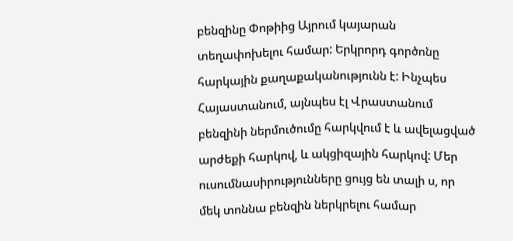բենզինը Փոթիից Այրում կայարան տեղափոխելու համար: Երկրորդ գործոնը հարկային քաղաքականությունն է: Ինչպես Հայաստանում, այնպես էլ Վրաստանում բենզինի ներմուծումը հարկվում է և ավելացված արժեքի հարկով, և ակցիզային հարկով: Մեր ուսումնասիրությունները ցույց են տալի ս, որ մեկ տոննա բենզին ներկրելու համար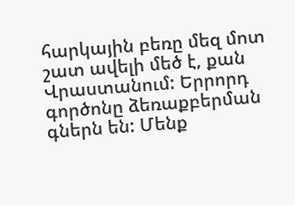հարկային բեռը մեզ մոտ շատ ավելի մեծ է, քան Վրաստանում: Երրորդ գործոնը ձեռաքբերման գներն են: Մենք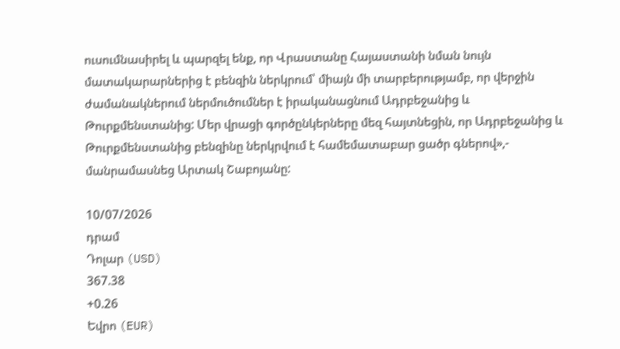ուսումնասիրել և պարզել ենք, որ Վրաստանը Հայաստանի նման նույն մատակարարներից է բենզին ներկրում՝ միայն մի տարբերությամբ, որ վերջին ժամանակներում ներմուծումներ է իրականացնում Ադրբեջանից և Թուրքմենստանից: Մեր վրացի գործընկերները մեզ հայտնեցին, որ Ադրբեջանից և Թուրքմենստանից բենզինը ներկրվում է համեմատաբար ցածր գներով»,- մանրամասնեց Արտակ Շաբոյանը:

10/07/2026
դրամ
Դոլար (USD)
367.38
+0.26
Եվրո (EUR)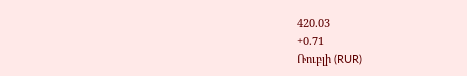420.03
+0.71
Ռուբլի (RUR)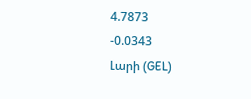4.7873
-0.0343
Լարի (GEL)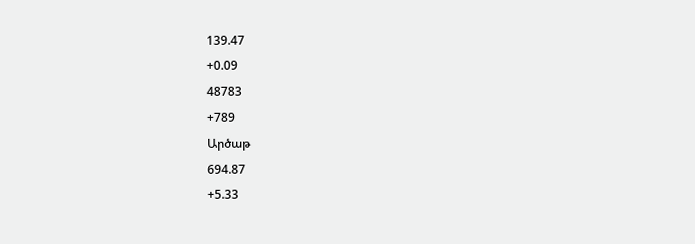139.47
+0.09
48783
+789
Արծաթ
694.87
+5.33